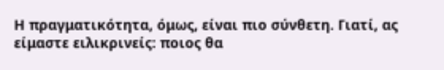Η πραγματικότητα, όμως, είναι πιο σύνθετη. Γιατί, ας είμαστε ειλικρινείς: ποιος θα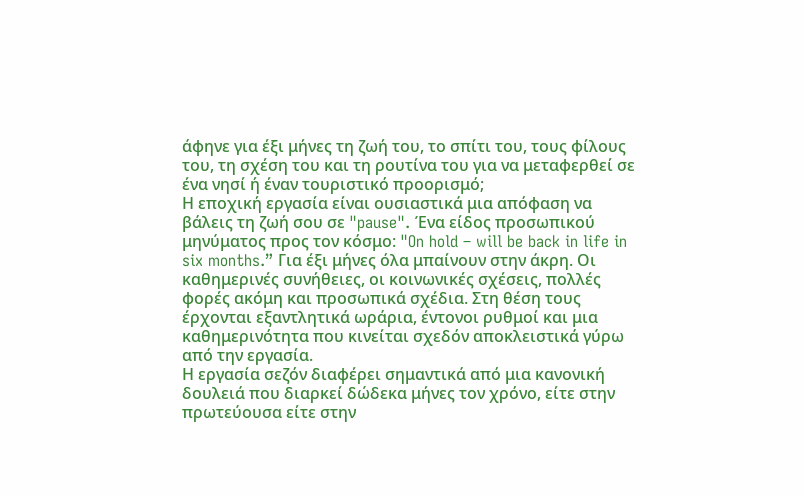άφηνε για έξι μήνες τη ζωή του, το σπίτι του, τους φίλους του, τη σχέση του και τη ρουτίνα του για να μεταφερθεί σε ένα νησί ή έναν τουριστικό προορισμό;
Η εποχική εργασία είναι ουσιαστικά μια απόφαση να βάλεις τη ζωή σου σε "pause". Ένα είδος προσωπικού μηνύματος προς τον κόσμο: "On hold – will be back in life in six months.” Για έξι μήνες όλα μπαίνουν στην άκρη. Οι καθημερινές συνήθειες, οι κοινωνικές σχέσεις, πολλές φορές ακόμη και προσωπικά σχέδια. Στη θέση τους έρχονται εξαντλητικά ωράρια, έντονοι ρυθμοί και μια καθημερινότητα που κινείται σχεδόν αποκλειστικά γύρω από την εργασία.
Η εργασία σεζόν διαφέρει σημαντικά από μια κανονική δουλειά που διαρκεί δώδεκα μήνες τον χρόνο, είτε στην πρωτεύουσα είτε στην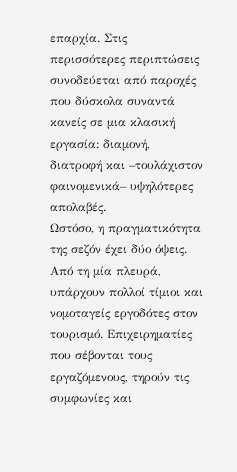επαρχία. Στις περισσότερες περιπτώσεις συνοδεύεται από παροχές που δύσκολα συναντά κανείς σε μια κλασική εργασία: διαμονή, διατροφή και –τουλάχιστον φαινομενικά– υψηλότερες απολαβές.
Ωστόσο, η πραγματικότητα της σεζόν έχει δύο όψεις. Από τη μία πλευρά, υπάρχουν πολλοί τίμιοι και νομοταγείς εργοδότες στον τουρισμό. Επιχειρηματίες που σέβονται τους εργαζόμενους, τηρούν τις συμφωνίες και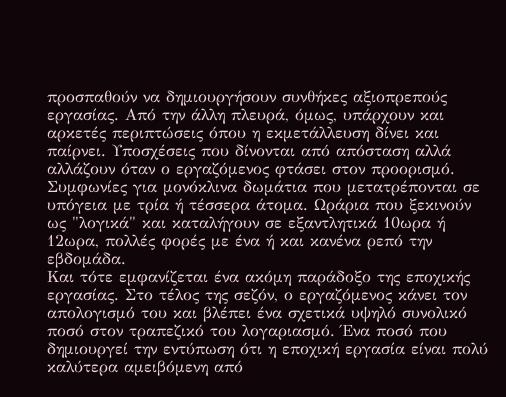προσπαθούν να δημιουργήσουν συνθήκες αξιοπρεπούς εργασίας. Από την άλλη πλευρά, όμως, υπάρχουν και αρκετές περιπτώσεις όπου η εκμετάλλευση δίνει και παίρνει. Υποσχέσεις που δίνονται από απόσταση αλλά αλλάζουν όταν ο εργαζόμενος φτάσει στον προορισμό. Συμφωνίες για μονόκλινα δωμάτια που μετατρέπονται σε υπόγεια με τρία ή τέσσερα άτομα. Ωράρια που ξεκινούν ως "λογικά" και καταλήγουν σε εξαντλητικά 10ωρα ή 12ωρα, πολλές φορές με ένα ή και κανένα ρεπό την εβδομάδα.
Και τότε εμφανίζεται ένα ακόμη παράδοξο της εποχικής εργασίας. Στο τέλος της σεζόν, ο εργαζόμενος κάνει τον απολογισμό του και βλέπει ένα σχετικά υψηλό συνολικό ποσό στον τραπεζικό του λογαριασμό. Ένα ποσό που δημιουργεί την εντύπωση ότι η εποχική εργασία είναι πολύ καλύτερα αμειβόμενη από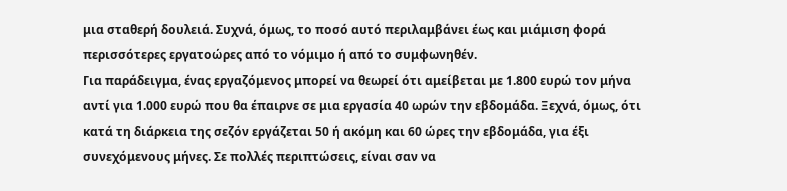μια σταθερή δουλειά. Συχνά, όμως, το ποσό αυτό περιλαμβάνει έως και μιάμιση φορά περισσότερες εργατοώρες από το νόμιμο ή από το συμφωνηθέν.
Για παράδειγμα, ένας εργαζόμενος μπορεί να θεωρεί ότι αμείβεται με 1.800 ευρώ τον μήνα αντί για 1.000 ευρώ που θα έπαιρνε σε μια εργασία 40 ωρών την εβδομάδα. Ξεχνά, όμως, ότι κατά τη διάρκεια της σεζόν εργάζεται 50 ή ακόμη και 60 ώρες την εβδομάδα, για έξι συνεχόμενους μήνες. Σε πολλές περιπτώσεις, είναι σαν να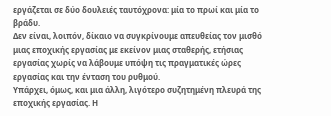εργάζεται σε δύο δουλειές ταυτόχρονα: μία το πρωί και μία το βράδυ.
Δεν είναι, λοιπόν, δίκαιο να συγκρίνουμε απευθείας τον μισθό μιας εποχικής εργασίας με εκείνον μιας σταθερής, ετήσιας εργασίας χωρίς να λάβουμε υπόψη τις πραγματικές ώρες εργασίας και την ένταση του ρυθμού.
Υπάρχει, όμως, και μια άλλη, λιγότερο συζητημένη πλευρά της εποχικής εργασίας. Η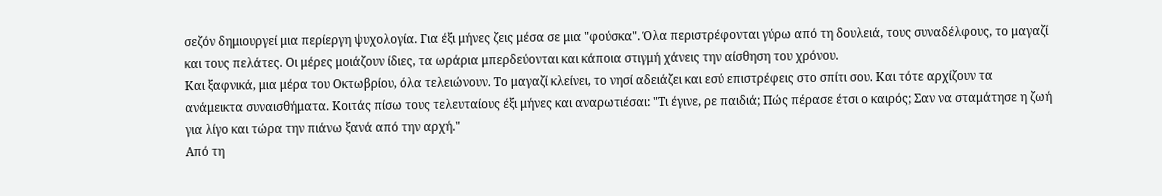σεζόν δημιουργεί μια περίεργη ψυχολογία. Για έξι μήνες ζεις μέσα σε μια "φούσκα". Όλα περιστρέφονται γύρω από τη δουλειά, τους συναδέλφους, το μαγαζί και τους πελάτες. Οι μέρες μοιάζουν ίδιες, τα ωράρια μπερδεύονται και κάποια στιγμή χάνεις την αίσθηση του χρόνου.
Και ξαφνικά, μια μέρα του Οκτωβρίου, όλα τελειώνουν. Το μαγαζί κλείνει, το νησί αδειάζει και εσύ επιστρέφεις στο σπίτι σου. Και τότε αρχίζουν τα ανάμεικτα συναισθήματα. Κοιτάς πίσω τους τελευταίους έξι μήνες και αναρωτιέσαι: "Τι έγινε, ρε παιδιά; Πώς πέρασε έτσι ο καιρός; Σαν να σταμάτησε η ζωή για λίγο και τώρα την πιάνω ξανά από την αρχή."
Από τη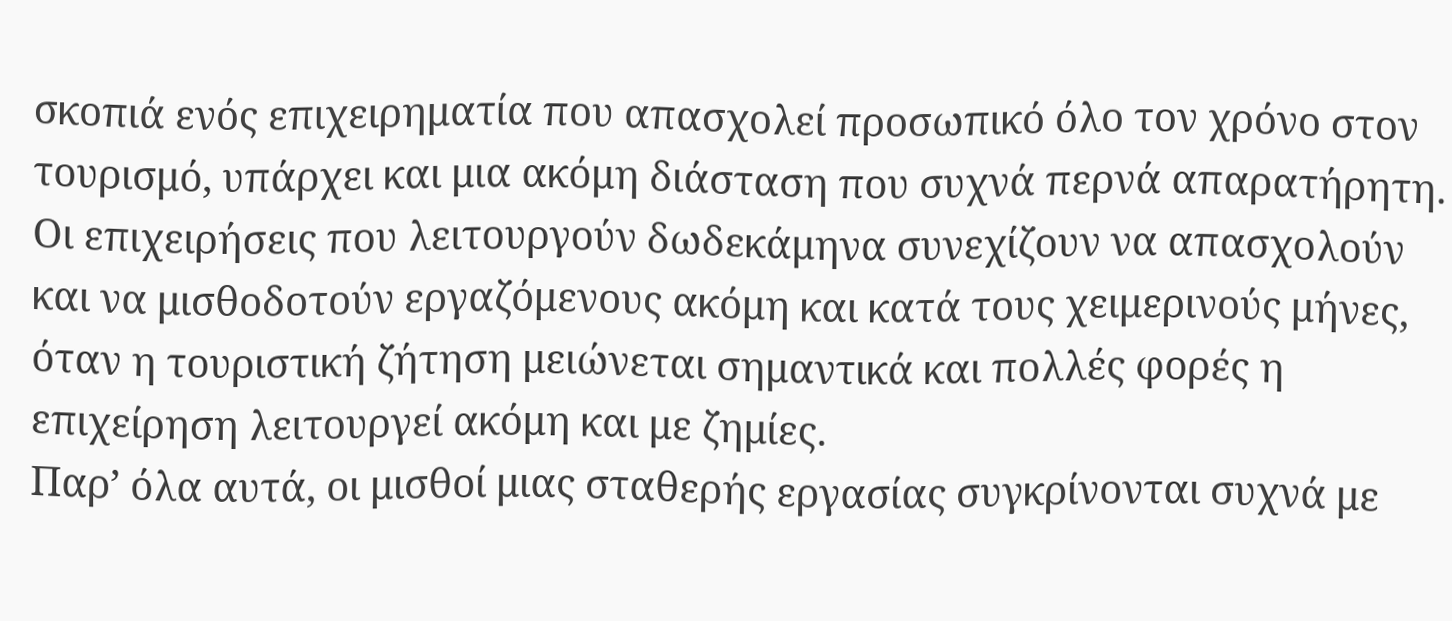σκοπιά ενός επιχειρηματία που απασχολεί προσωπικό όλο τον χρόνο στον τουρισμό, υπάρχει και μια ακόμη διάσταση που συχνά περνά απαρατήρητη. Οι επιχειρήσεις που λειτουργούν δωδεκάμηνα συνεχίζουν να απασχολούν και να μισθοδοτούν εργαζόμενους ακόμη και κατά τους χειμερινούς μήνες, όταν η τουριστική ζήτηση μειώνεται σημαντικά και πολλές φορές η επιχείρηση λειτουργεί ακόμη και με ζημίες.
Παρ’ όλα αυτά, οι μισθοί μιας σταθερής εργασίας συγκρίνονται συχνά με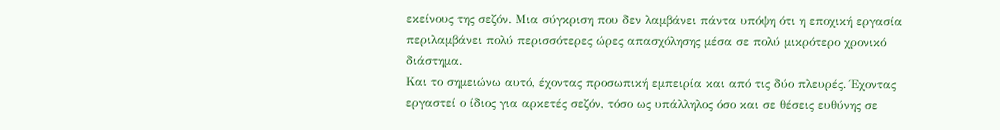εκείνους της σεζόν. Μια σύγκριση που δεν λαμβάνει πάντα υπόψη ότι η εποχική εργασία περιλαμβάνει πολύ περισσότερες ώρες απασχόλησης μέσα σε πολύ μικρότερο χρονικό διάστημα.
Και το σημειώνω αυτό, έχοντας προσωπική εμπειρία και από τις δύο πλευρές. Έχοντας εργαστεί ο ίδιος για αρκετές σεζόν, τόσο ως υπάλληλος όσο και σε θέσεις ευθύνης σε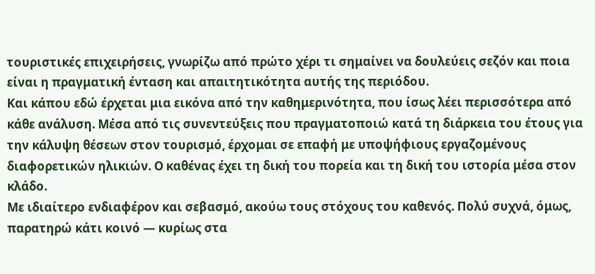τουριστικές επιχειρήσεις, γνωρίζω από πρώτο χέρι τι σημαίνει να δουλεύεις σεζόν και ποια είναι η πραγματική ένταση και απαιτητικότητα αυτής της περιόδου.
Και κάπου εδώ έρχεται μια εικόνα από την καθημερινότητα, που ίσως λέει περισσότερα από κάθε ανάλυση. Μέσα από τις συνεντεύξεις που πραγματοποιώ κατά τη διάρκεια του έτους για την κάλυψη θέσεων στον τουρισμό, έρχομαι σε επαφή με υποψήφιους εργαζομένους διαφορετικών ηλικιών. Ο καθένας έχει τη δική του πορεία και τη δική του ιστορία μέσα στον κλάδο.
Με ιδιαίτερο ενδιαφέρον και σεβασμό, ακούω τους στόχους του καθενός. Πολύ συχνά, όμως, παρατηρώ κάτι κοινό — κυρίως στα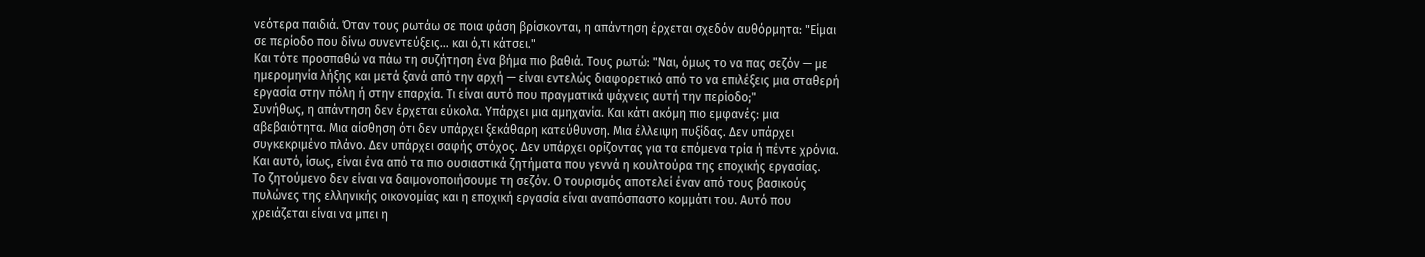νεότερα παιδιά. Όταν τους ρωτάω σε ποια φάση βρίσκονται, η απάντηση έρχεται σχεδόν αυθόρμητα: "Είμαι σε περίοδο που δίνω συνεντεύξεις… και ό,τι κάτσει."
Και τότε προσπαθώ να πάω τη συζήτηση ένα βήμα πιο βαθιά. Τους ρωτώ: "Ναι, όμως το να πας σεζόν — με ημερομηνία λήξης και μετά ξανά από την αρχή — είναι εντελώς διαφορετικό από το να επιλέξεις μια σταθερή εργασία στην πόλη ή στην επαρχία. Τι είναι αυτό που πραγματικά ψάχνεις αυτή την περίοδο;"
Συνήθως, η απάντηση δεν έρχεται εύκολα. Υπάρχει μια αμηχανία. Και κάτι ακόμη πιο εμφανές: μια αβεβαιότητα. Μια αίσθηση ότι δεν υπάρχει ξεκάθαρη κατεύθυνση. Μια έλλειψη πυξίδας. Δεν υπάρχει συγκεκριμένο πλάνο. Δεν υπάρχει σαφής στόχος. Δεν υπάρχει ορίζοντας για τα επόμενα τρία ή πέντε χρόνια.
Και αυτό, ίσως, είναι ένα από τα πιο ουσιαστικά ζητήματα που γεννά η κουλτούρα της εποχικής εργασίας.
Το ζητούμενο δεν είναι να δαιμονοποιήσουμε τη σεζόν. Ο τουρισμός αποτελεί έναν από τους βασικούς πυλώνες της ελληνικής οικονομίας και η εποχική εργασία είναι αναπόσπαστο κομμάτι του. Αυτό που χρειάζεται είναι να μπει η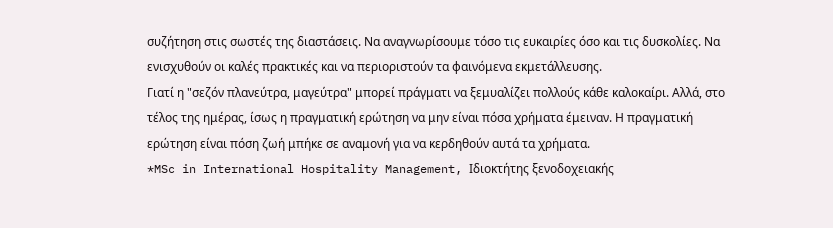συζήτηση στις σωστές της διαστάσεις. Να αναγνωρίσουμε τόσο τις ευκαιρίες όσο και τις δυσκολίες. Να ενισχυθούν οι καλές πρακτικές και να περιοριστούν τα φαινόμενα εκμετάλλευσης.
Γιατί η "σεζόν πλανεύτρα, μαγεύτρα" μπορεί πράγματι να ξεμυαλίζει πολλούς κάθε καλοκαίρι. Αλλά, στο τέλος της ημέρας, ίσως η πραγματική ερώτηση να μην είναι πόσα χρήματα έμειναν. Η πραγματική ερώτηση είναι πόση ζωή μπήκε σε αναμονή για να κερδηθούν αυτά τα χρήματα.
*MSc in International Hospitality Management, Ιδιοκτήτης ξενοδοχειακής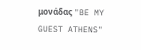μονάδας "BE MY GUEST ATHENS"